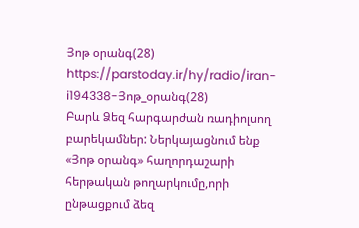Յոթ օրանգ(28)
https://parstoday.ir/hy/radio/iran-i194338-Յոթ_օրանգ(28)
Բարև Ձեզ հարգարժան ռադիոլսող բարեկամներ: Ներկայացնում ենք «Յոթ օրանգ» հաղորդաշարի հերթական թողարկումը,որի ընթացքում ձեզ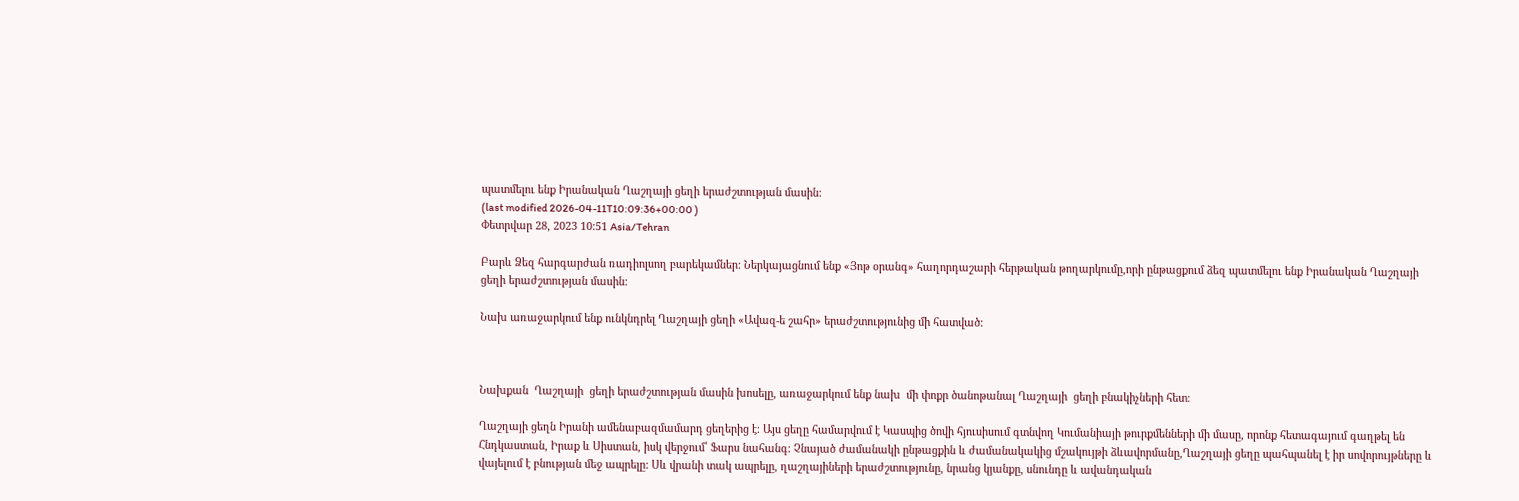պատմելու ենք Իրանական Ղաշղայի ցեղի երաժշտության մասին:
(last modified 2026-04-11T10:09:36+00:00 )
Փետրվար 28, 2023 10:51 Asia/Tehran

Բարև Ձեզ հարգարժան ռադիոլսող բարեկամներ: Ներկայացնում ենք «Յոթ օրանգ» հաղորդաշարի հերթական թողարկումը,որի ընթացքում ձեզ պատմելու ենք Իրանական Ղաշղայի ցեղի երաժշտության մասին:

Նախ առաջարկում ենք ունկնդրել Ղաշղայի ցեղի «Ավազ-ե շահր» երաժշտությունից մի հատված:



Նախքան  Ղաշղայի  ցեղի երաժշտության մասին խոսելը, առաջարկում ենք նախ  մի փոքր ծանոթանալ Ղաշղայի  ցեղի բնակիչների հետ։

Ղաշղայի ցեղն Իրանի ամենաբազմամարդ ցեղերից է։ Այս ցեղը համարվում է Կասպից ծովի հյուսիսում գտնվող Կումանիայի թուրքմենների մի մասը, որոնք հետագայում գաղթել են Հնդկաստան, Իրաք և Սիստան, իսկ վերջում՝ Ֆարս նահանգ։ Չնայած ժամանակի ընթացքին և ժամանակակից մշակույթի ձևավորմանը,Ղաշղայի ցեղը պահպանել է իր սովորույթները և վայելում է բնության մեջ ապրելը: Սև վրանի տակ ապրելը, ղաշղայիների երաժշտությունը, նրանց կյանքը, սնունդը և ավանդական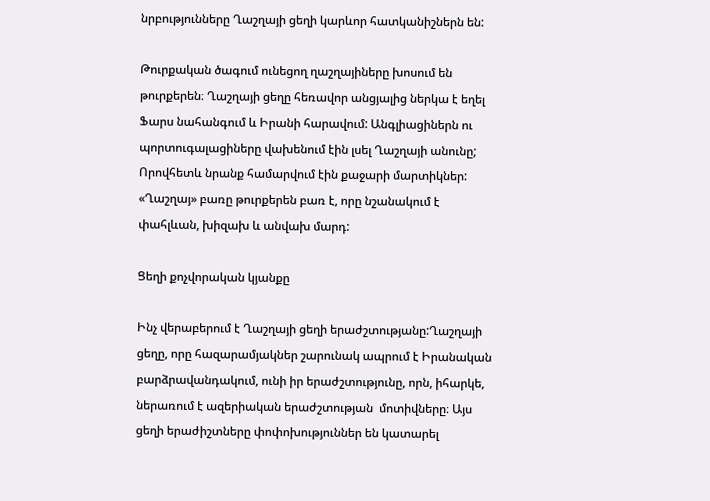նրբությունները Ղաշղայի ցեղի կարևոր հատկանիշներն են:

Թուրքական ծագում ունեցող ղաշղայիները խոսում են թուրքերեն։ Ղաշղայի ցեղը հեռավոր անցյալից ներկա է եղել Ֆարս նահանգում և Իրանի հարավում: Անգլիացիներն ու պորտուգալացիները վախենում էին լսել Ղաշղայի անունը; Որովհետև նրանք համարվում էին քաջարի մարտիկներ: «Ղաշղայ» բառը թուրքերեն բառ է, որը նշանակում է  փահլևան, խիզախ և անվախ մարդ:

Ցեղի քոչվորական կյանքը

Ինչ վերաբերում է Ղաշղայի ցեղի երաժշտությանը:Ղաշղայի ցեղը, որը հազարամյակներ շարունակ ապրում է Իրանական բարձրավանդակում, ունի իր երաժշտությունը, որն, իհարկե, ներառում է ազերիական երաժշտության  մոտիվները։ Այս ցեղի երաժիշտները փոփոխություններ են կատարել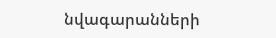նվագարանների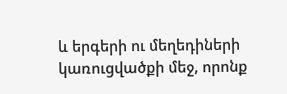և երգերի ու մեղեդիների կառուցվածքի մեջ, որոնք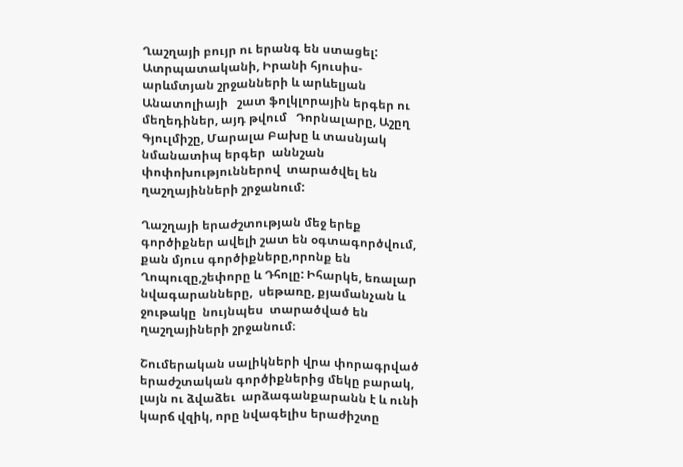Ղաշղայի բույր ու երանգ են ստացել:  Ատրպատականի, Իրանի հյուսիս-արևմտյան շրջանների և արևելյան  Անատոլիայի   շատ ֆոլկլորային երգեր ու մեղեդիներ, այդ թվում   Դորնալարը, Աշըղ  Գյուլմիշը, Մարալա Բախը և տասնյակ նմանատիպ երգեր  աննշան փոփոխություններով  տարածվել են ղաշղայինների շրջանում:

Ղաշղայի երաժշտության մեջ երեք գործիքներ ավելի շատ են օգտագործվում, քան մյուս գործիքները,որոնք են Ղոպուզը,շեփորը և Դհոլը: Իհարկե, եռալար նվագարանները,  սեթառը, քյամանչան և ջութակը  նույնպես  տարածված են  ղաշղայիների շրջանում։

Շումերական սալիկների վրա փորագրված երաժշտական գործիքներից մեկը բարակ, լայն ու ձվաձեւ  արձագանքարանն է և ունի կարճ վզիկ, որը նվագելիս երաժիշտը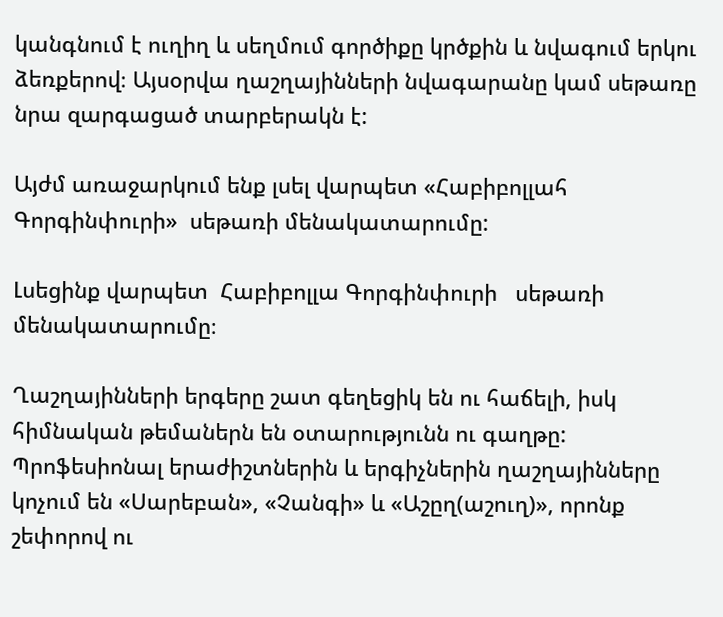կանգնում է ուղիղ և սեղմում գործիքը կրծքին և նվագում երկու ձեռքերով։ Այսօրվա ղաշղայինների նվագարանը կամ սեթառը նրա զարգացած տարբերակն է:

Այժմ առաջարկում ենք լսել վարպետ «Հաբիբոլլահ Գորգինփուրի»  սեթառի մենակատարումը:

Լսեցինք վարպետ  Հաբիբոլլա Գորգինփուրի   սեթառի մենակատարումը։

Ղաշղայինների երգերը շատ գեղեցիկ են ու հաճելի, իսկ հիմնական թեմաներն են օտարությունն ու գաղթը: Պրոֆեսիոնալ երաժիշտներին և երգիչներին ղաշղայինները կոչում են «Սարեբան», «Չանգի» և «Աշըղ(աշուղ)», որոնք  շեփորով ու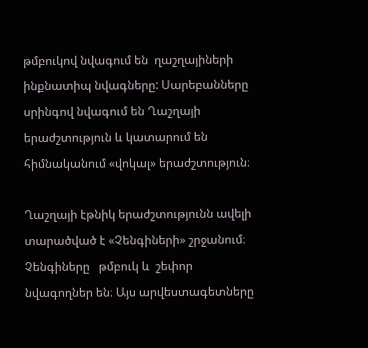թմբուկով նվագում են  ղաշղայիների ինքնատիպ նվագները: Սարեբանները սրինգով նվագում են Ղաշղայի երաժշտություն և կատարում են հիմնականում «վոկալ» երաժշտություն։

Ղաշղայի էթնիկ երաժշտությունն ավելի տարածված է «Չենգիների» շրջանում։ Չենգիները   թմբուկ և  շեփոր նվագողներ են։ Այս արվեստագետները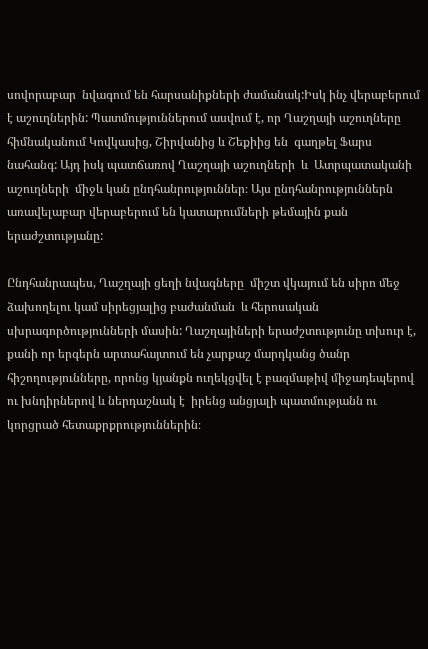սովորաբար  նվագում են հարսանիքների ժամանակ:Իսկ ինչ վերաբերում է աշուղներին: Պատմություններում ասվում է, որ Ղաշղայի աշուղները  հիմնականում Կովկասից, Շիրվանից և Շեքիից են  գաղթել Ֆարս նահանգ: Այդ իսկ պատճառով Ղաշղայի աշուղների  և  Ատրպատականի աշուղների  միջև կան ընդհանրություններ։ Այս ընդհանրություններն առավելաբար վերաբերում են կատարումների թեմային քան երաժշտությանը:

Ընդհանրապես, Ղաշղայի ցեղի նվագները  միշտ վկայում են սիրո մեջ ձախողելու կամ սիրեցյալից բաժանման  և հերոսական սխրագործությունների մասին: Ղաշղայիների երաժշտությունը տխուր է, քանի որ երգերն արտահայտում են չարքաշ մարդկանց ծանր հիշողությունները, որոնց կյանքն ուղեկցվել է բազմաթիվ միջադեպերով ու խնդիրներով և ներդաշնակ է  իրենց անցյալի պատմությանն ու կորցրած հետաքրքրություններին։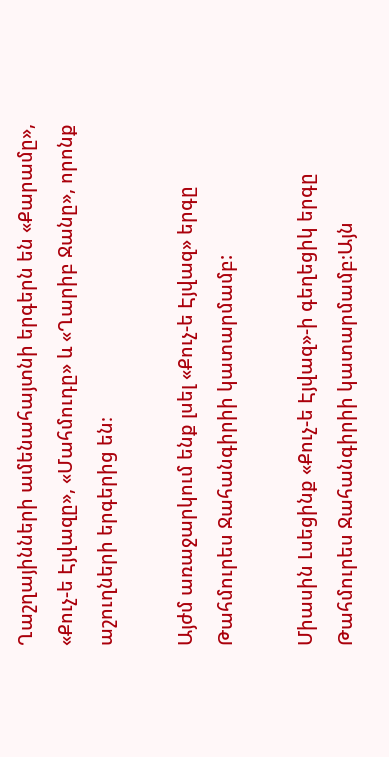Ղաշղայինների ամենահայտնի երգերն են «Քարամը», «Քուչ-ե Էյվազը», «Մահմուդը» և «Ղարիբ Ջանը», որոնք աշուղների երգերից են։

Այժմ առաջարկում ենք լսել «Քուչ-ե Էյվազ» երգը  Թահմուրես Ջահանգիրիի կատարմամբ:

Միասին Լսեցինք «Քուչ-ե Էյվազ»-ի գեղեցիկ երգը Թահմուրես Ջահանգիրիի կատարմամբ։Այն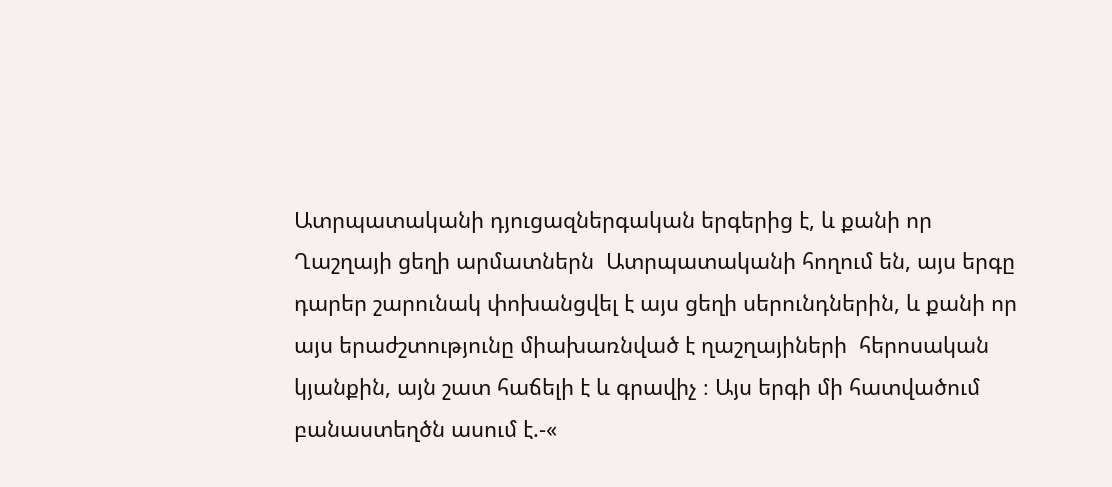Ատրպատականի դյուցազներգական երգերից է, և քանի որ Ղաշղայի ցեղի արմատներն  Ատրպատականի հողում են, այս երգը դարեր շարունակ փոխանցվել է այս ցեղի սերունդներին, և քանի որ այս երաժշտությունը միախառնված է ղաշղայիների  հերոսական կյանքին, այն շատ հաճելի է և գրավիչ ։ Այս երգի մի հատվածում բանաստեղծն ասում է.-«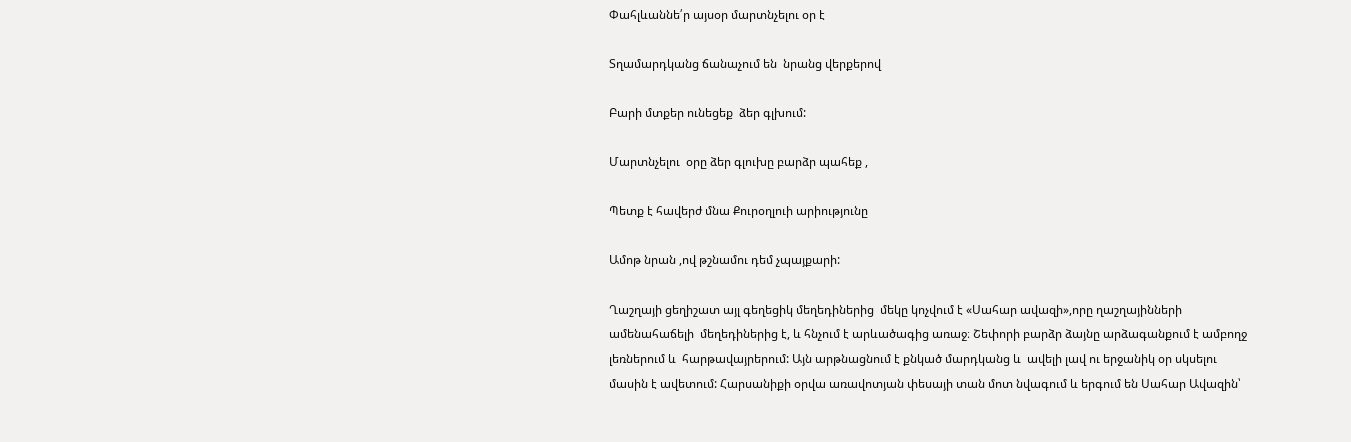Փահլևաննե՛ր այսօր մարտնչելու օր է

Տղամարդկանց ճանաչում են  նրանց վերքերով

Բարի մտքեր ունեցեք  ձեր գլխում:

Մարտնչելու  օրը ձեր գլուխը բարձր պահեք ,

Պետք է հավերժ մնա Քուրօղլուի արիությունը

Ամոթ նրան ,ով թշնամու դեմ չպայքարի:

Ղաշղայի ցեղիշատ այլ գեղեցիկ մեղեդիներից  մեկը կոչվում է «Սահար ավազի»,որը ղաշղայինների ամենահաճելի  մեղեդիներից է, և հնչում է արևածագից առաջ։ Շեփորի բարձր ձայնը արձագանքում է ամբողջ լեռներում և  հարթավայրերում: Այն արթնացնում է քնկած մարդկանց և  ավելի լավ ու երջանիկ օր սկսելու մասին է ավետում: Հարսանիքի օրվա առավոտյան փեսայի տան մոտ նվագում և երգում են Սահար Ավազին՝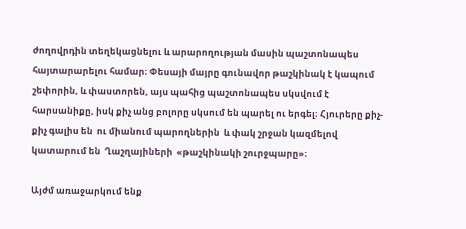ժողովրդին տեղեկացնելու և արարողության մասին պաշտոնապես հայտարարելու համար։ Փեսայի մայրը գունավոր թաշկինակ է կապում  շեփորին, և փաստորեն, այս պահից պաշտոնապես սկսվում է հարսանիքը, իսկ քիչ անց բոլորը սկսում են պարել ու երգել։ Հյուրերը քիչ-քիչ գալիս են  ու միանում պարողներին  և փակ շրջան կազմելով կատարում են  Ղաշղայիների  «թաշկինակի շուրջպարը»։

Այժմ առաջարկում ենք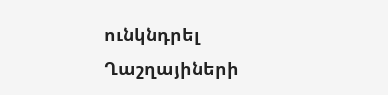ունկնդրել Ղաշղայիների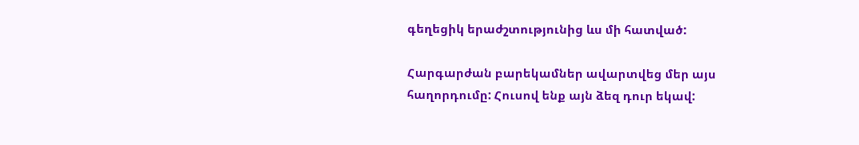գեղեցիկ երաժշտությունից ևս մի հատված:

Հարգարժան բարեկամներ ավարտվեց մեր այս հաղորդումը: Հուսով ենք այն ձեզ դուր եկավ: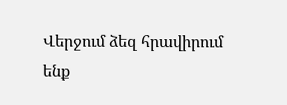Վերջում ձեզ հրավիրում ենք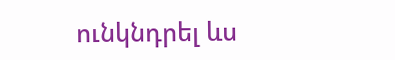ունկնդրել ևս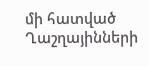մի հատված Ղաշղայինների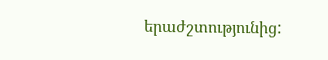երաժշտությունից: